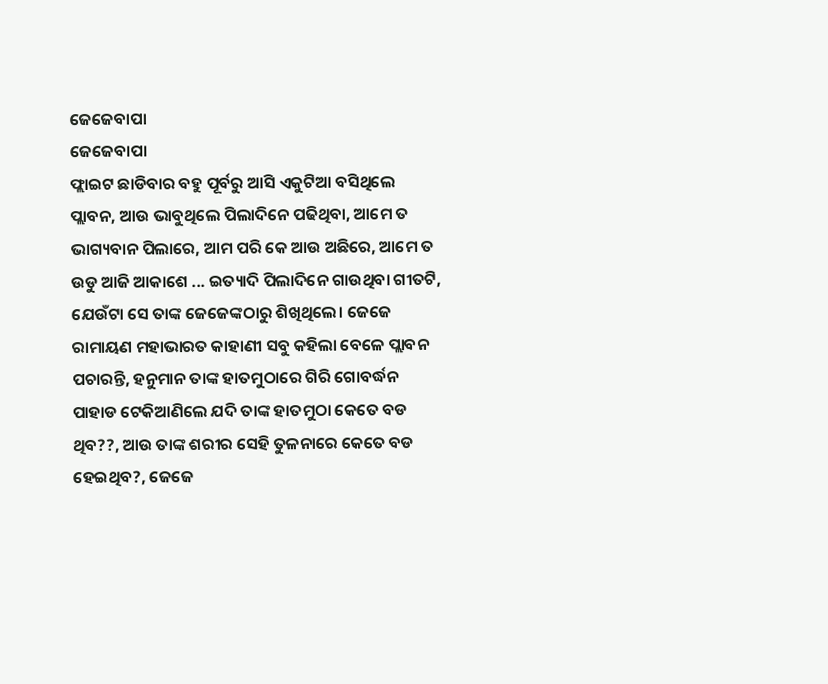ଜେଜେବାପା
ଜେଜେବାପା
ଫ୍ଲାଇଟ ଛାଡିବାର ବହୁ ପୂର୍ବରୁ ଆସି ଏକୁଟିଆ ବସିଥିଲେ ପ୍ଲାବନ, ଆଉ ଭାବୁଥିଲେ ପିଲାଦିନେ ପଢିଥିବା, ଆମେ ତ ଭାଗ୍ୟବାନ ପିଲାରେ, ଆମ ପରି କେ ଆଉ ଅଛିରେ, ଆମେ ତ ଉଡୁ ଆଜି ଆକାଶେ ... ଇତ୍ୟାଦି ପିଲାଦିନେ ଗାଉଥିବା ଗୀତଟି, ଯେଉଁଟା ସେ ତାଙ୍କ ଜେଜେଙ୍କଠାରୁ ଶିଖିଥିଲେ। ଜେଜେ ରାମାୟଣ ମହାଭାରତ କାହାଣୀ ସବୁ କହିଲା ବେଳେ ପ୍ଲାବନ ପଚାରନ୍ତି, ହନୁମାନ ତାଙ୍କ ହାତମୁଠାରେ ଗିରି ଗୋବର୍ଦ୍ଧନ ପାହାଡ ଟେକିଆଣିଲେ ଯଦି ତାଙ୍କ ହାତମୁଠା କେତେ ବଡ ଥିବ??, ଆଉ ତାଙ୍କ ଶରୀର ସେହି ତୁଳନାରେ କେତେ ବଡ ହେଇଥିବ?, ଜେଜେ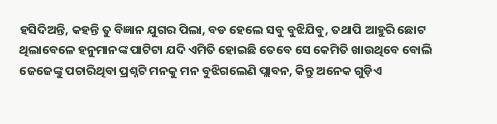ହସିଦିଅନ୍ତି, କହନ୍ତି ତୁ ବିଜ୍ଞାନ ଯୁଗର ପିଲା, ବଡ ହେଲେ ସବୁ ବୁଝିଯିବୁ, ତଥାପି ଆହୁରି ଛୋଟ ଥିଲାବେଳେ ହନୁମାନଙ୍କ ପାଟିଟା ଯଦି ଏମିତି ହୋଇଛି ତେବେ ସେ କେମିତି ଖାଉଥିବେ ବୋଲି ଜେଜେଙ୍କୁ ପଚାରିଥିବା ପ୍ରଶ୍ନଟି ମନକୁ ମନ ବୁଝିଗଲେଣି ପ୍ଲାବନ, କିନ୍ତୁ ଅନେକ ଗୁଡ଼ିଏ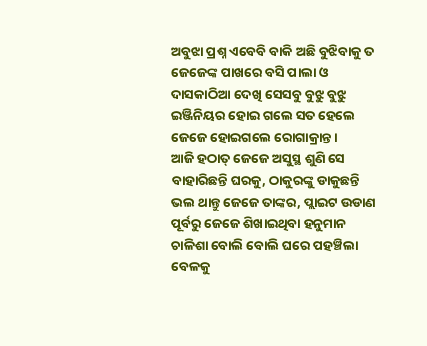ଅବୁଝା ପ୍ରଶ୍ନ ଏବେବି ବାକି ଅଛି ବୁଝିବାକୁ ତ ଜେଜେଙ୍କ ପାଖରେ ବସି ପାଲା ଓ ଦାସକାଠିଆ ଦେଖି ସେସବୁ ବୁଝୁ ବୁଝୁ ଇଞ୍ଜିନିୟର ହୋଇ ଗଲେ ସତ ହେଲେ ଜେଜେ ହୋଇଗଲେ ରୋଗାକ୍ରାନ୍ତ।
ଆଜି ହଠାତ୍ ଜେଜେ ଅସୁସ୍ଥ ଶୁଣି ସେ ବାହାରିଛନ୍ତି ଘରକୁ, ଠାକୁରଙ୍କୁ ଡାକୁଛନ୍ତି ଭଲ ଥାନ୍ତୁ ଜେଜେ ତାଙ୍କର, ପ୍ଲାଇଟ ଉଡାଣ ପୂର୍ବରୁ ଜେଜେ ଶିଖାଇଥିବା ହନୁମାନ ଚାଳିଶା ବୋଲି ବୋଲି ଘରେ ପହଞ୍ଚିଲା ବେଳକୁ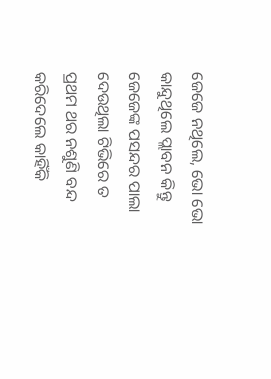ଜେଜେ ନଥିଲେ, ଭୋ ଭୋ କାନ୍ଦୁଥିଲେ ପ୍ଲାବନ କିନ୍ତୁ ଜେଜେଙ୍କ ପସନ୍ଦର ପାଲା ଦେଉଥିଲା ଟିଭିରେ ତ ପ୍ରଥମ ଥର ନଶୁଣି ବନ୍ଦ କରିଦେଲେ କାହିଁକି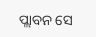ପ୍ଲାବନ ସେ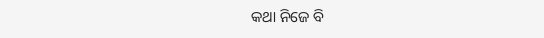କଥା ନିଜେ ବି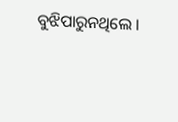ବୁଝିପାରୁନଥିଲେ ।